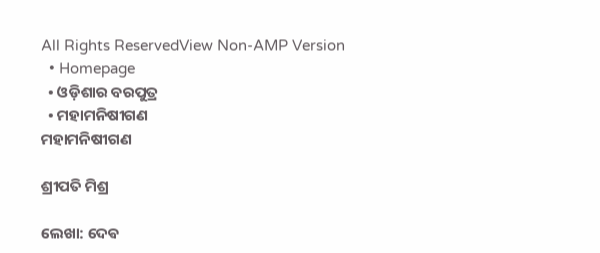All Rights ReservedView Non-AMP Version
  • Homepage
  • ଓଡ଼ିଶାର ବରପୁତ୍ର
  • ମହାମନିଷୀଗଣ
ମହାମନିଷୀଗଣ

ଶ୍ରୀପତି ମିଶ୍ର

ଲେଖା: ଦେଵ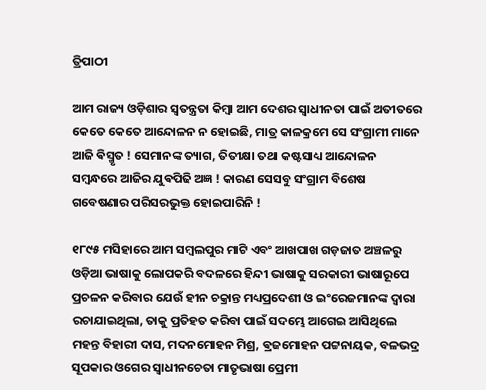ତ୍ରିପାଠୀ

ଆମ ରାଜ୍ୟ ଓଡ଼ିଶାର ସ୍ବତନ୍ତ୍ରତା କିମ୍ବା ଆମ ଦେଶର ସ୍ବାଧୀନତା ପାଇଁ ଅତୀତରେ କେତେ କେତେ ଆନ୍ଦୋଳନ ନ ହୋଇଛି, ମାତ୍ର କାଳକ୍ରମେ ସେ ସଂଗ୍ରାମୀ ମାନେ ଆଜି ଵିସ୍ମୃତ ! ସେମାନଙ୍କ ତ୍ୟାଗ, ତିତୀକ୍ଷା ତଥା କଷ୍ଟସାଧ୍ୟ ଆନ୍ଦୋଳନ ସମ୍ବନ୍ଧରେ ଆଜିର ଯୁଵପିଢି ଅଜ୍ଞ ! କାରଣ ସେସବୁ ସଂଗ୍ରାମ ବିଶେଷ ଗବେଷଣାର ପରିସରଭୁକ୍ତ ହୋଇପାରିନି !

୧୮୯୫ ମସିହାରେ ଆମ ସମ୍ବଲପୁର ମାଟି ଏବଂ ଆଖପାଖ ଗଡ଼ଜାତ ଅଞ୍ଚଳରୁ ଓଡ଼ିଆ ଭାଷାକୁ ଲୋପକରି ବଦଳରେ ହିନ୍ଦୀ ଭାଷାକୁ ସରକାରୀ ଭାଷାରୂପେ ପ୍ରଚଳନ କରିବାର ଯେଉଁ ହୀନ ଚକ୍ରାନ୍ତ ମଧ୍ୟପ୍ରଦେଶୀ ଓ ଇଂରେଜମାନଙ୍କ ଦ୍ଵାରା ରଚାଯାଇଥିଲା, ତାକୁ ପ୍ରତିହତ କରିବା ପାଇଁ ସଦମ୍ଭେ ଆଗେଇ ଆସିଥିଲେ ମହନ୍ତ ବିହାରୀ ଦାସ, ମଦନମୋହନ ମିଶ୍ର, ଵ୍ରଜମୋହନ ପଟ୍ଟନାୟକ, ବଳଭଦ୍ର ସୂପକାର ଓଗେର ସ୍ବାଧୀନଚେତା ମାତୃଭାଷା ପ୍ରେମୀ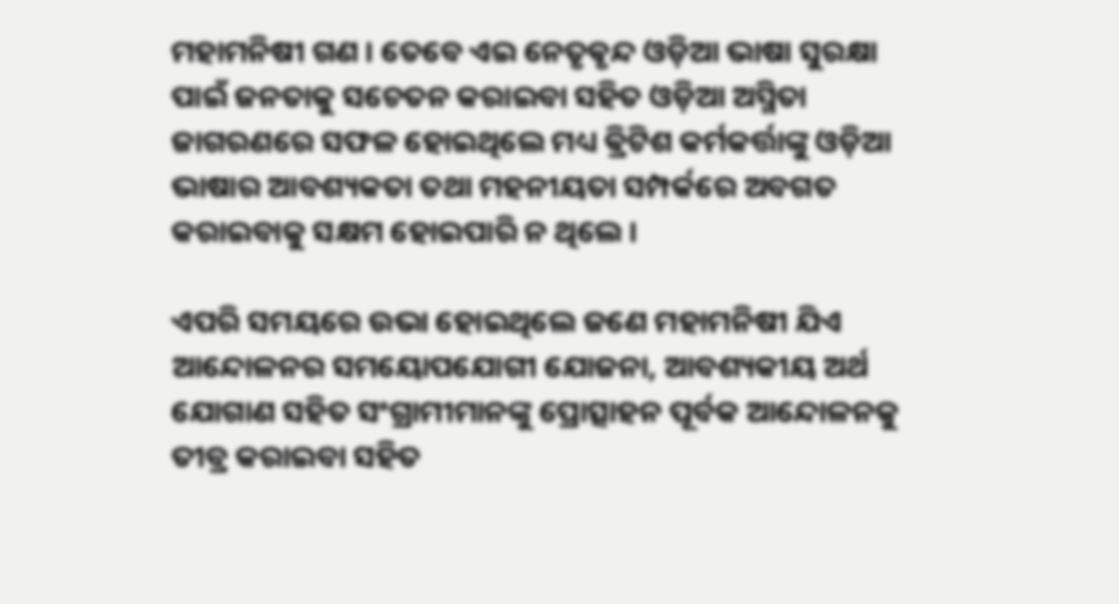ମହାମନିଷୀ ଗଣ । ତେବେ ଏଇ ନେତୃଵୃନ୍ଦ ଓଡ଼ିଆ ଭାଷା ସୁରକ୍ଷା ପାଇଁ ଜନତାକୁ ସଚେତନ କରାଇବା ସହିତ ଓଡ଼ିଆ ଅସ୍ମିତା ଜାଗରଣରେ ସଫଳ ହୋଇଥିଲେ ମଧ୍ୟ ଵ୍ରିଟିଶ କର୍ମକର୍ତ୍ତାଙ୍କୁ ଓଡ଼ିଆ ଭାଷାର ଆବଶ୍ୟକତା ତଥା ମହନୀୟତା ସମ୍ପର୍କରେ ଅବଗତ କରାଇବାକୁ ସକ୍ଷମ ହୋଇପାରି ନ ଥିଲେ ।

ଏପରି ସମୟରେ ଉଭା ହୋଇଥିଲେ ଜଣେ ମହାମନିଷୀ ଯିଏ ଆନ୍ଦୋଳନର ସମୟୋପଯୋଗୀ ଯୋଜନା, ଆବଶ୍ୟକୀୟ ଅର୍ଥ ଯୋଗାଣ ସହିତ ସଂଗ୍ରାମୀମାନଙ୍କୁ ପ୍ରୋତ୍ସାହନ ପୂର୍ବକ ଆନ୍ଦୋଳନକୁ ତୀବ୍ର କରାଇବା ସହିତ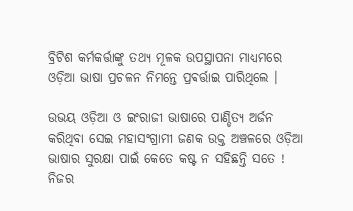ବ୍ରିଟିଶ କର୍ମକର୍ତ୍ତାଙ୍କୁ ତଥ୍ୟ ମୂଳକ ଉପସ୍ଥାପନା ମାଧ୍ୟମରେ ଓଡ଼ିଆ ଭାଷା ପ୍ରଚଳନ ନିମନ୍ତେ ପ୍ରଵର୍ତ୍ତାଇ ପାରିଥିଲେ ।

ଉଭୟ ଓଡ଼ିଆ ଓ ଇଂରାଜୀ ଭାଷାରେ ପାଣ୍ଡିତ୍ୟ ଅର୍ଜନ କରିଥିବା ସେଇ ମହାସଂଗ୍ରାମୀ ଜଣକ ଉକ୍ତ ଅଞ୍ଚଳରେ ଓଡ଼ିଆ ଭାଷାର ସୁରକ୍ଷା ପାଇଁ କେତେ କଷ୍ଟ ନ ସହିଛନ୍ତି ସତେ ! ନିଜର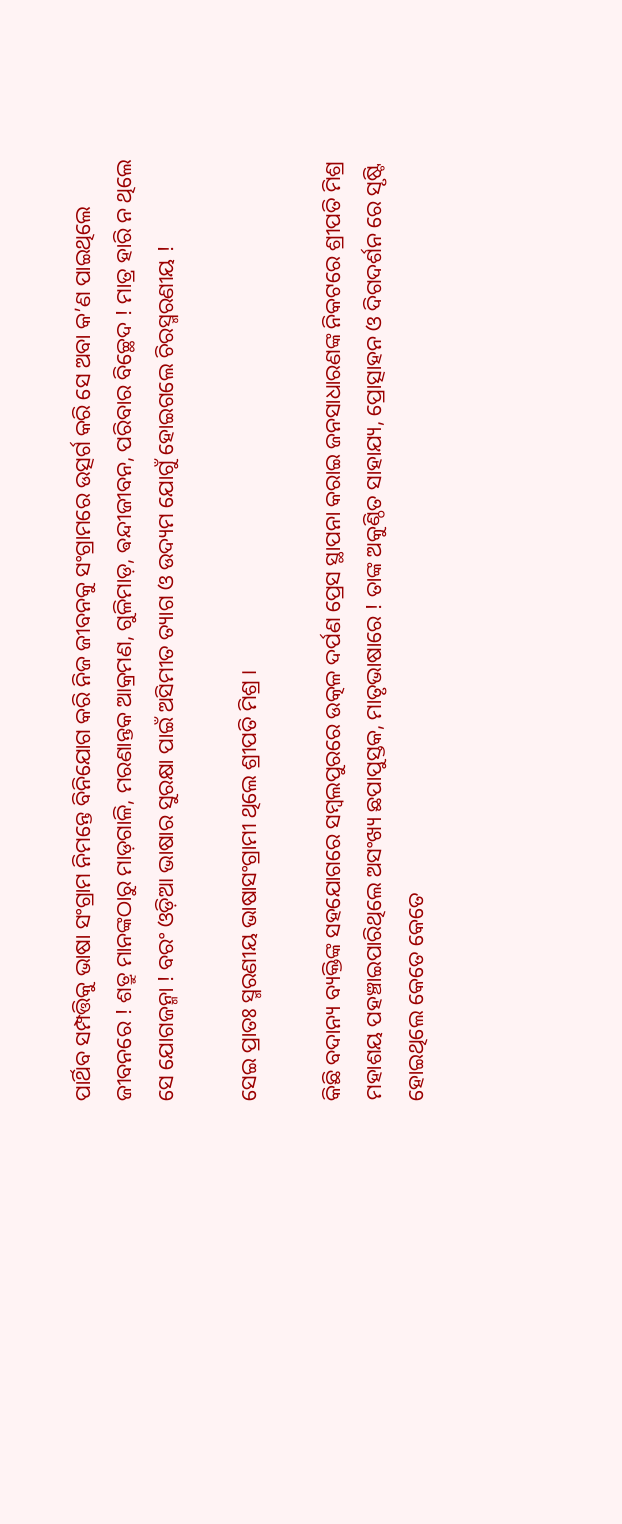ପାର୍ଥିବ ସମ୍ପତ୍ତିକୁ ଭାଷା ସଂଗ୍ରାମ ନିମନ୍ତେ ବିନିଯୋଗ କରି ନିଜ ଜୀବନକୁ ସଂଗ୍ରାମରେ ଉତ୍ସର୍ଗ କରି ସେ ଅବା କ’ଣ ପାଇଥିଲେ ଜୀବନରେ ! ଶତ୍ରୁ ମାନଙ୍କଠାରୁ ମାଡ଼ଗାଳି, ମରଣାନ୍ତକ ଆକ୍ରମଣ, ଗୁଳିମାଡ଼, ଵନ୍ଦୀଜୀବନ, ପରିବାର ବିଚ୍ଛେଦ ! ମାତ୍ର ହାରି ନ ଥିଲେ ସେ ଯୋଗଜନ୍ମା ! ବରଂ ଓଡ଼ିଆ ଭାଷାର ସୁରକ୍ଷା ପାଇଁ ଅସିମୀତ ତ୍ୟାଗ ଓ ଉଦ୍ୟମ ଯୋଗୁଁ ହୋଇଗଲେ ଚିରସ୍ମରଣୀୟ !

ସେଇ ପ୍ରାତଃ ସ୍ମରଣୀୟ ଭାଷାସଂଗ୍ରାମୀ ଥିଲେ ଶ୍ରୀପତି ମିଶ୍ର ।

କିଛି ବଦାନ୍ୟ ବ୍ୟକ୍ତିଙ୍କ ସହଯୋଗରେ ସମ୍ବଲପୁରରେ ଉତ୍କଳ ଦର୍ପଣ ପ୍ରେସ ସ୍ଥାପନା କରାଇ ଜନସାଧାରଣଙ୍କ ନିକଟରେ ଶ୍ରୀପତି ମିଶ୍ର ମହାଶୟ ପହଞ୍ଚାଇପାରିଥିଲେ ଅସଂଖ୍ୟ ଛପାପୁସ୍ତକ, ମାତୃଭାଷାରେ ! ତାଙ୍କ ଅକୁଣ୍ଠିତ ସାହାଯ୍ୟ, ପ୍ରୋତ୍ସାହନ ଓ ଦିଗଦର୍ଶନ ରେ ସୃଷ୍ଟି ହୋଇଥିଲେ କେତେ କେତେ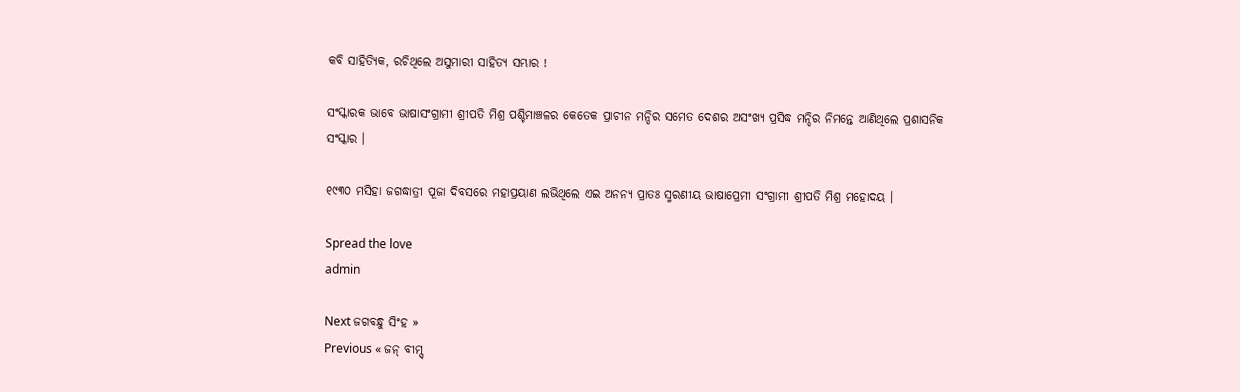କବି ସାହିତ୍ୟିକ, ରଚିଥିଲେ ଅସୁମାରୀ ସାହିତ୍ୟ ସମ୍ଭାର !

ସଂସ୍କାରକ ଭାବେ ଭାଷାସଂଗ୍ରାମୀ ଶ୍ରୀପତି ମିଶ୍ର ପଶ୍ଚିମାଞ୍ଚଳର କେତେକ ପ୍ରାଚୀନ ମନ୍ଦିର ସମେତ ଦେଶର ଅସଂଖ୍ୟ ପ୍ରସିଦ୍ଧ ମନ୍ଦିର ନିମନ୍ତେ ଆଣିଥିଲେ ପ୍ରଶାସନିକ ସଂସ୍କାର ।

୧୯୩୦ ମସିହା ଜଗଦ୍ଧାତ୍ରୀ ପୂଜା ଦିବସରେ ମହାପ୍ରୟାଣ ଲଭିଥିଲେ ଏଇ ଅନନ୍ୟ ପ୍ରାତଃ ସ୍ମରଣୀୟ ଭାଷାପ୍ରେମୀ ସଂଗ୍ରାମୀ ଶ୍ରୀପତି ମିଶ୍ର ମହୋଦୟ ।

Spread the love
admin

Next ଜଗବନ୍ଧୁ ସିଂହ »
Previous « ଜନ୍ ବୀମ୍ସ୍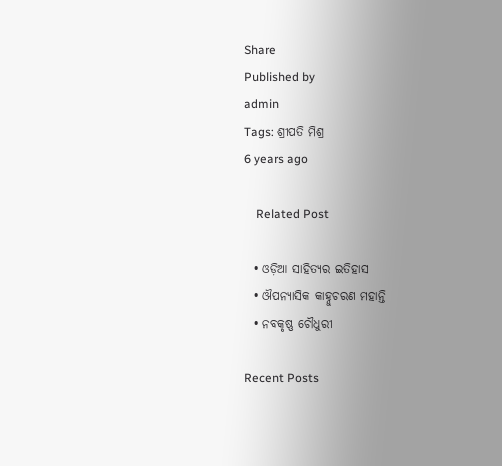Share
Published by
admin
Tags: ଶ୍ରୀପତି ମିଶ୍ର
6 years ago

    Related Post

  • ଓଡ଼ିଆ ସାହିତ୍ୟର ଇତିହାସ
  • ଔପନ୍ୟାସିକ କାହ୍ନୁଚରଣ ମହାନ୍ତି
  • ନବକୃଷ୍ଣ ଚୌଧୁରୀ

Recent Posts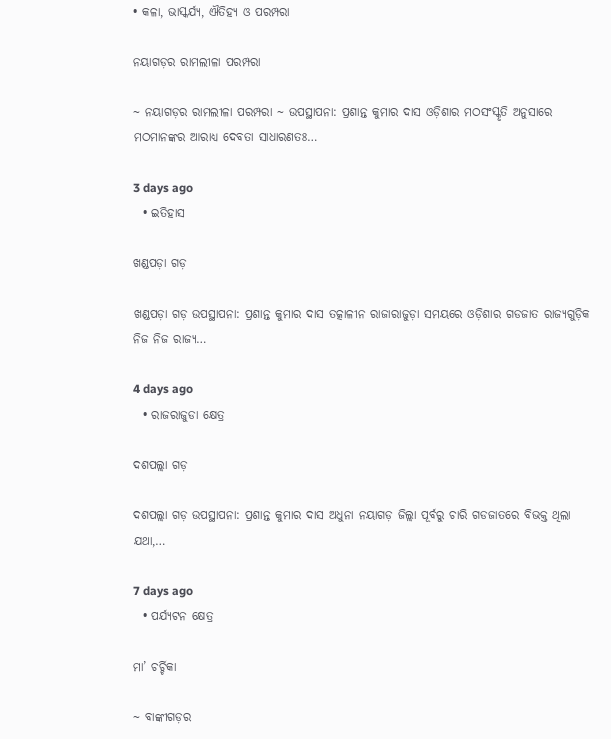• କଳା, ଭାସ୍କର୍ଯ୍ୟ, ଐତିହ୍ୟ ଓ ପରମ୍ପରା

ନୟାଗଡ଼ର ରାମଲୀଳା ପରମ୍ପରା

~ ନୟାଗଡ଼ର ରାମଲୀଳା ପରମ୍ପରା ~ ଉପସ୍ଥାପନା: ପ୍ରଶାନ୍ତ କୁମାର ଦାସ ଓଡ଼ିଶାର ମଠସଂସ୍କୃତି ଅନୁସାରେ ମଠମାନଙ୍କର ଆରାଧ୍ୟ ଦେବତା ସାଧାରଣତଃ…

3 days ago
  • ଇତିହାସ

ଖଣ୍ଡପଡ଼ା ଗଡ଼

ଖଣ୍ଡପଡ଼ା ଗଡ଼ ଉପସ୍ଥାପନା: ପ୍ରଶାନ୍ତ କୁମାର ଦାସ ତତ୍କାଳୀନ ରାଜାରାଜୁଡ଼ା ସମୟରେ ଓଡ଼ିଶାର ଗଡଜାତ ରାଜ୍ୟଗୁଡ଼ିକ ନିଜ ନିଜ ରାଜ୍ୟ…

4 days ago
  • ରାଜରାଜୁଡା କ୍ଷେତ୍ର

ଦଶପଲ୍ଲା ଗଡ଼

ଦଶପଲ୍ଲା ଗଡ଼ ଉପସ୍ଥାପନା: ପ୍ରଶାନ୍ତ କୁମାର ଦାସ ଅଧୁନା ନୟାଗଡ଼ ଜିଲ୍ଲା ପୂର୍ବରୁ ଚାରି ଗଡଜାତରେ ବିଭକ୍ତ ଥିଲା ଯଥା,…

7 days ago
  • ପର୍ଯ୍ୟଟନ କ୍ଷେତ୍ର

ମା’ ଚର୍ଚ୍ଚିକା

~ ବାଙ୍କୀଗଡ଼ର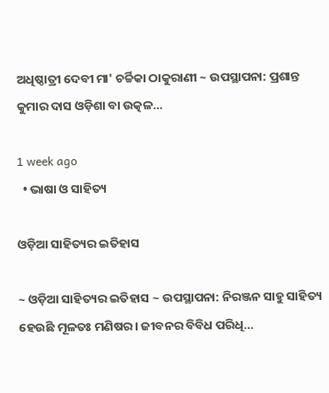ଅଧିଷ୍ଠାତ୍ରୀ ଦେବୀ ମା' ଚର୍ଚ୍ଚିକା ଠାକୁରାଣୀ ~ ଉପସ୍ଥାପନା: ପ୍ରଶାନ୍ତ କୁମାର ଦାସ ଓଡ଼ିଶା ବା ଉତ୍କଳ…

1 week ago
  • ଭାଷା ଓ ସାହିତ୍ୟ

ଓଡ଼ିଆ ସାହିତ୍ୟର ଇତିହାସ

~ ଓଡ଼ିଆ ସାହିତ୍ୟର ଇତିହାସ ~ ଉପସ୍ଥାପନା: ନିରଞ୍ଜନ ସାହୁ ସାହିତ୍ୟ ହେଉଛି ମୂଳତଃ ମଣିଷର। ଜୀବନର ବିବିଧ ପରିଧି…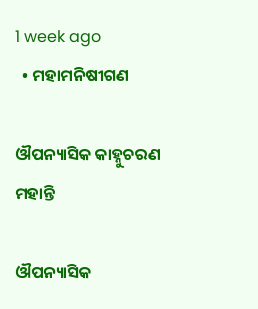1 week ago
  • ମହାମନିଷୀଗଣ

ଔପନ୍ୟାସିକ କାହ୍ନୁଚରଣ ମହାନ୍ତି

ଔପନ୍ୟାସିକ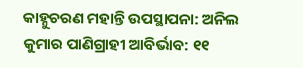କାହ୍ନୁଚରଣ ମହାନ୍ତି ଉପସ୍ଥାପନା: ଅନିଲ କୁମାର ପାଣିଗ୍ରାହୀ ଆବିର୍ଭାବ: ୧୧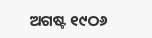ଅଗଷ୍ଟ ୧୯ଠ୬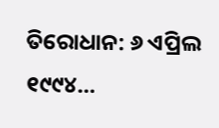ତିରୋଧାନ: ୬ ଏପ୍ରିଲ ୧୯୯୪…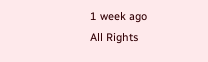1 week ago
All Rights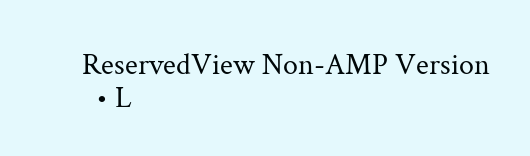ReservedView Non-AMP Version
  • L